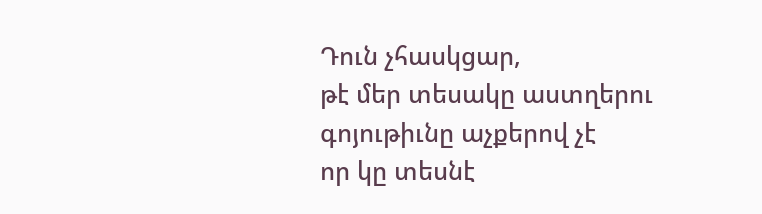Դուն չհասկցար,
թէ մեր տեսակը աստղերու գոյութիւնը աչքերով չէ
որ կը տեսնէ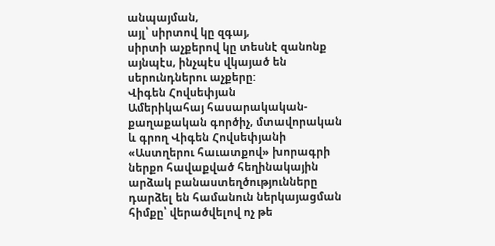անպայման,
այլ՝ սիրտով կը զգայ,
սիրտի աչքերով կը տեսնէ զանոնք
այնպէս, ինչպէս վկայած են սերունդներու աչքերը:
Վիգեն Հովսեփյան
Ամերիկահայ հասարակական-քաղաքական գործիչ, մտավորական և գրող Վիգեն Հովսեփյանի «Աստղերու հաւատքով» խորագրի ներքո հավաքված հեղինակային արձակ բանաստեղծությունները դարձել են համանուն ներկայացման հիմքը՝ վերածվելով ոչ թե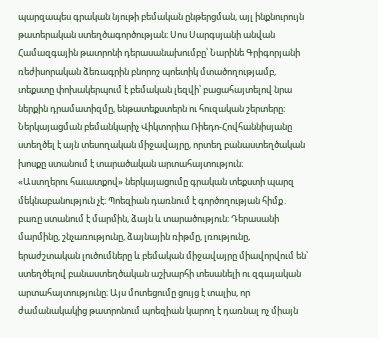պարզապես գրական նյութի բեմական ընթերցման, այլ ինքնուրույն թատերական ստեղծագործության։ Սոս Սարգսյանի անվան Համազգային թատրոնի դերասանախումբը՝ Նարինե Գրիգորյանի ռեժիսորական ձեռագրին բնորոշ պոետիկ մտածողությամբ, տեքստը փոխակերպում է բեմական լեզվի՝ բացահայտելով նրա ներքին դրամատիզմը, ենթատեքստերն ու հուզական շերտերը։ Ներկայացման բեմանկարիչ Վիկտորիա Ռիեդո-Հովհաննիսյանը ստեղծել է այն տեսողական միջավայրը, որտեղ բանաստեղծական խոսքը ստանում է տարածական արտահայտություն։
«Աստղերու հաւատքով» ներկայացումը գրական տեքստի պարզ մեկնաբանություն չէ։ Պոեզիան դառնում է գործողության հիմք․ բառը ստանում է մարմին, ձայն և տարածություն։ Դերասանի մարմինը, շնչառությունը, ձայնային ռիթմը, լռությունը, երաժշտական լուծումները և բեմական միջավայրը միավորվում են՝ ստեղծելով բանաստեղծական աշխարհի տեսանելի ու զգայական արտահայտությունը։ Այս մոտեցումը ցույց է տալիս, որ ժամանակակից թատրոնում պոեզիան կարող է դառնալ ոչ միայն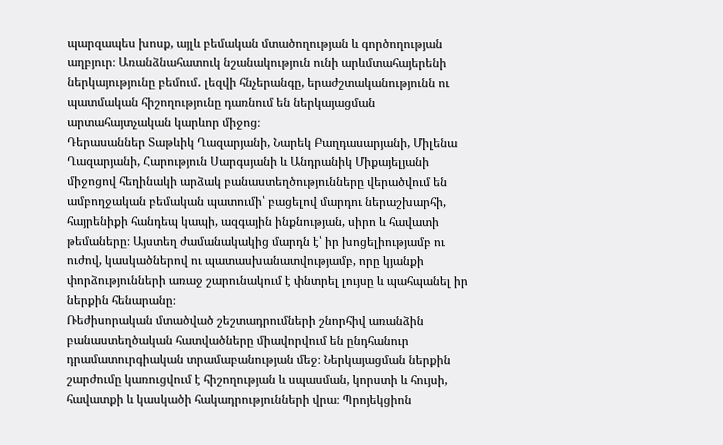պարզապես խոսք, այլև բեմական մտածողության և գործողության աղբյուր։ Առանձնահատուկ նշանակություն ունի արևմտահայերենի ներկայությունը բեմում․ լեզվի հնչերանգը, երաժշտականությունն ու պատմական հիշողությունը դառնում են ներկայացման արտահայտչական կարևոր միջոց։
Դերասաններ Տաթևիկ Ղազարյանի, Նարեկ Բաղդասարյանի, Միլենա Ղազարյանի, Հարություն Սարգսյանի և Անդրանիկ Միքայելյանի միջոցով հեղինակի արձակ բանաստեղծությունները վերածվում են ամբողջական բեմական պատումի՝ բացելով մարդու ներաշխարհի, հայրենիքի հանդեպ կապի, ազգային ինքնության, սիրո և հավատի թեմաները։ Այստեղ ժամանակակից մարդն է՝ իր խոցելիությամբ ու ուժով, կասկածներով ու պատասխանատվությամբ, որը կյանքի փորձությունների առաջ շարունակում է փնտրել լույսը և պահպանել իր ներքին հենարանը։
Ռեժիսորական մտածված շեշտադրումների շնորհիվ առանձին բանաստեղծական հատվածները միավորվում են ընդհանուր դրամատուրգիական տրամաբանության մեջ։ Ներկայացման ներքին շարժումը կառուցվում է հիշողության և սպասման, կորստի և հույսի, հավատքի և կասկածի հակադրությունների վրա։ Պրոյեկցիոն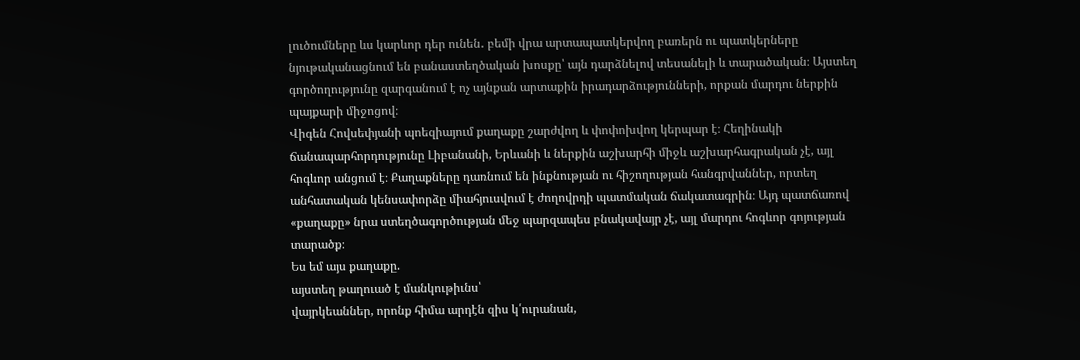լուծումները ևս կարևոր դեր ունեն․ բեմի վրա արտապատկերվող բառերն ու պատկերները նյութականացնում են բանաստեղծական խոսքը՝ այն դարձնելով տեսանելի և տարածական։ Այստեղ գործողությունը զարգանում է ոչ այնքան արտաքին իրադարձությունների, որքան մարդու ներքին պայքարի միջոցով։
Վիգեն Հովսեփյանի պոեզիայում քաղաքը շարժվող և փոփոխվող կերպար է։ Հեղինակի ճանապարհորդությունը Լիբանանի, Երևանի և ներքին աշխարհի միջև աշխարհագրական չէ, այլ հոգևոր անցում է։ Քաղաքները դառնում են ինքնության ու հիշողության հանգրվաններ, որտեղ անհատական կենսափորձը միահյուսվում է ժողովրդի պատմական ճակատագրին։ Այդ պատճառով «քաղաքը» նրա ստեղծագործության մեջ պարզապես բնակավայր չէ, այլ մարդու հոգևոր գոյության տարածք։
Ես եմ այս քաղաքը.
այստեղ թաղուած է մանկութիւնս՝
վայրկեաններ, որոնք հիմա արդէն զիս կ՛ուրանան,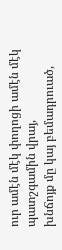ուր ամէն մէկ փողոցի ամէն մէկ պատշգամին վրայ,
խնճոյք մը կայ բեմադրուած,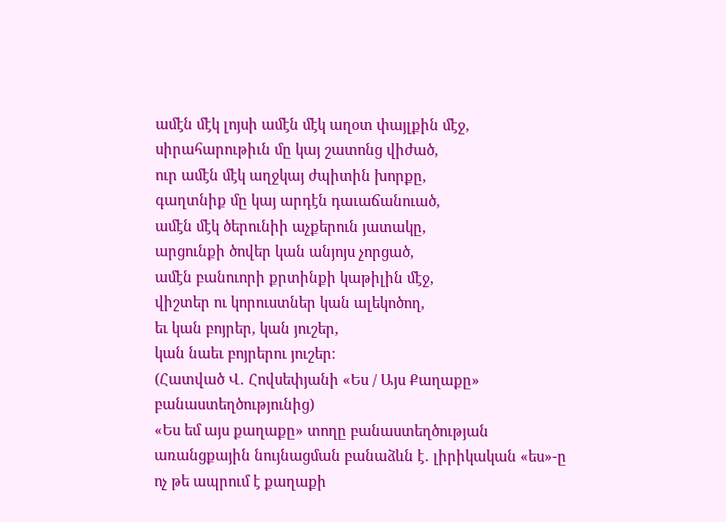ամէն մէկ լոյսի ամէն մէկ աղօտ փայլքին մէջ,
սիրահարութիւն մը կայ շատոնց վիժած,
ուր ամէն մէկ աղջկայ ժպիտին խորքը,
գաղտնիք մը կայ արդէն դաւաճանուած,
ամէն մէկ ծերունիի աչքերուն յատակը,
արցունքի ծովեր կան անյոյս չորցած,
ամէն բանուորի քրտինքի կաթիլին մէջ,
վիշտեր ու կորուստներ կան ալեկոծող,
եւ կան բոյրեր, կան յուշեր,
կան նաեւ բոյրերու յուշեր։
(Հատված Վ․ Հովսեփյանի «Ես / Այս Քաղաքը» բանաստեղծությունից)
«Ես եմ այս քաղաքը» տողը բանաստեղծության առանցքային նույնացման բանաձևն է․ լիրիկական «ես»-ը ոչ թե ապրում է քաղաքի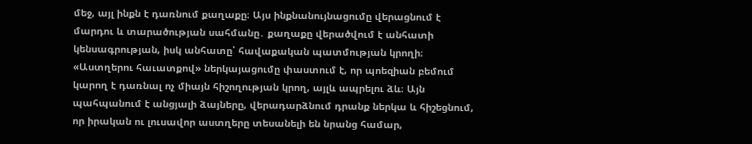մեջ, այլ ինքն է դառնում քաղաքը։ Այս ինքնանույնացումը վերացնում է մարդու և տարածության սահմանը․ քաղաքը վերածվում է անհատի կենսագրության, իսկ անհատը՝ հավաքական պատմության կրողի։
«Աստղերու հաւատքով» ներկայացումը փաստում է, որ պոեզիան բեմում կարող է դառնալ ոչ միայն հիշողության կրող, այլև ապրելու ձև։ Այն պահպանում է անցյալի ձայները, վերադարձնում դրանք ներկա և հիշեցնում, որ իրական ու լուսավոր աստղերը տեսանելի են նրանց համար,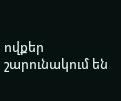ովքեր շարունակում են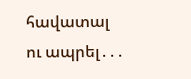հավատալ ու ապրել․․․